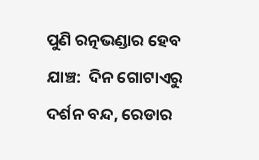ପୁଣି ରତ୍ନଭଣ୍ଡାର ହେବ ଯାଞ୍ଚ:  ଦିନ ଗୋଟାଏରୁ ଦର୍ଶନ ବନ୍ଦ, ରେଡାର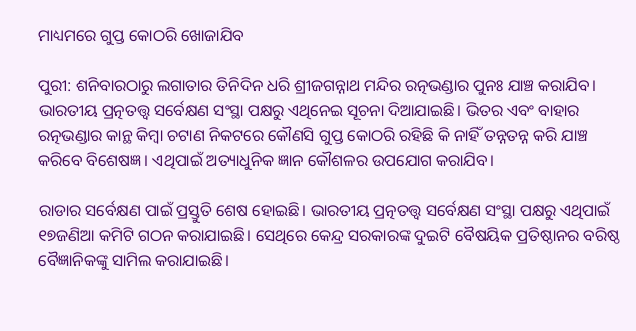ମାଧ୍ୟମରେ ଗୁପ୍ତ କୋଠରି ଖୋଜାଯିବ

ପୁରୀ: ଶନିବାରଠାରୁ ଲଗାତାର ତିନିଦିନ ଧରି ଶ୍ରୀଜଗନ୍ନାଥ ମନ୍ଦିର ରତ୍ନଭଣ୍ଡାର ପୁନଃ ଯାଞ୍ଚ କରାଯିବ। ଭାରତୀୟ ପ୍ରତ୍ନତତ୍ତ୍ବ ସର୍ବେକ୍ଷଣ ସଂସ୍ଥା ପକ୍ଷରୁ ଏଥିନେଇ ସୂଚନା ଦିଆଯାଇଛି। ଭିତର ଏବଂ ବାହାର ରତ୍ନଭଣ୍ଡାର କାନ୍ଥ କିମ୍ବା ଚଟାଣ ନିକଟରେ କୌଣସି ଗୁପ୍ତ କୋଠରି ରହିଛି କି ନାହିଁ ତନ୍ନତନ୍ନ କରି ଯାଞ୍ଚ କରିବେ ବିଶେଷଜ୍ଞ। ଏଥିପାଇଁ ଅତ୍ୟାଧୁନିକ ଜ୍ଞାନ କୌଶଳର ଉପଯୋଗ କରାଯିବ।

ରାଡାର ସର୍ବେକ୍ଷଣ ପାଇଁ ପ୍ରସ୍ତୁତି ଶେଷ ହୋଇଛି। ଭାରତୀୟ ପ୍ରତ୍ନତତ୍ତ୍ବ ସର୍ବେକ୍ଷଣ ସଂସ୍ଥା ପକ୍ଷରୁ ଏଥିପାଇଁ ୧୭ଜଣିଆ କମିଟି ଗଠନ କରାଯାଇଛି। ସେଥିରେ କେନ୍ଦ୍ର ସରକାରଙ୍କ ଦୁଇଟି ବୈଷୟିକ ପ୍ରତିଷ୍ଠାନର ବରିଷ୍ଠ ବୈଜ୍ଞାନିକଙ୍କୁ ସାମିଲ କରାଯାଇଛି।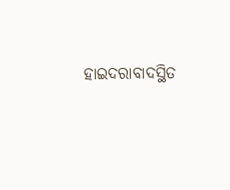ହାଇଦରାବାଦସ୍ଥିତ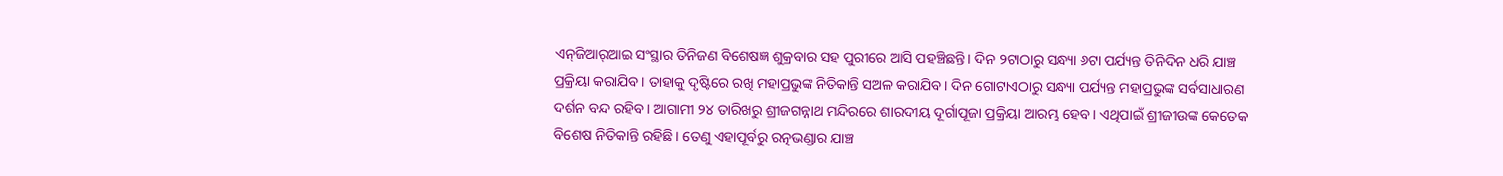ଏନ୍‌ଜିଆର୍‌ଆଇ ସଂସ୍ଥାର ତିନିଜଣ ବିଶେଷଜ୍ଞ ଶୁକ୍ରବାର ସହ ପୁରୀରେ ଆସି ପହଞ୍ଚିଛନ୍ତି। ଦିନ ୨ଟାଠାରୁ ସନ୍ଧ୍ୟା ୬ଟା ପର୍ଯ୍ୟନ୍ତ ତିନିଦିନ ଧରି ଯାଞ୍ଚ ପ୍ରକ୍ରିୟା କରାଯିବ। ତାହାକୁ ଦୃଷ୍ଟିରେ ରଖି ମହାପ୍ରଭୁଙ୍କ ନିତିକାନ୍ତି ସଅଳ କରାଯିବ। ଦିନ ଗୋଟାଏଠାରୁ ସନ୍ଧ୍ୟା ପର୍ଯ୍ୟନ୍ତ ମହାପ୍ରଭୁଙ୍କ ସର୍ବସାଧାରଣ ଦର୍ଶନ ବନ୍ଦ ରହିବ। ଆଗାମୀ ୨୪ ତାରିଖରୁ ଶ୍ରୀଜଗନ୍ନାଥ ମନ୍ଦିରରେ ଶାରଦୀୟ ଦୂର୍ଗାପୂଜା ପ୍ରକ୍ରିୟା ଆରମ୍ଭ ହେବ। ଏଥିପାଇଁ ଶ୍ରୀଜୀଉଙ୍କ କେତେକ ବିଶେଷ ନିତିକାନ୍ତି ରହିଛି। ତେଣୁ ଏହାପୂର୍ବରୁ ରତ୍ନଭଣ୍ଡାର ଯାଞ୍ଚ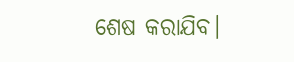ଶେଷ କରାଯିବ।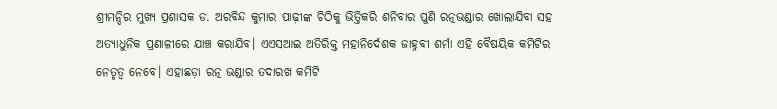ଶ୍ରୀମନ୍ଦିର ମୁଖ୍ୟ ପ୍ରଶାସକ ଡ. ଅରବିନ୍ଦ କୁମାର ପାଢ଼ୀଙ୍କ ଚିଠିକୁ ଭିତ୍ତିକରି ଶନିବାର ପୁଣି ରତ୍ନଭଣ୍ଡାର ଖୋଲାଯିବା ସହ ଅତ୍ୟାଧୁନିକ ପ୍ରଣାଳୀରେ ଯାଞ୍ଚ କରାଯିବ। ଏଏସଆଇ ଅତିରିକ୍ତ ମହାନିର୍ଦେଶକ ଜାହ୍ନବୀ ଶର୍ମା ଏହି ବୈଷୟିକ କମିଟିର ନେତୃତ୍ୱ ନେବେ। ଏହାଛଡ଼ା ରତ୍ନ ଭଣ୍ଡାର ତଦାରଖ କମିଟି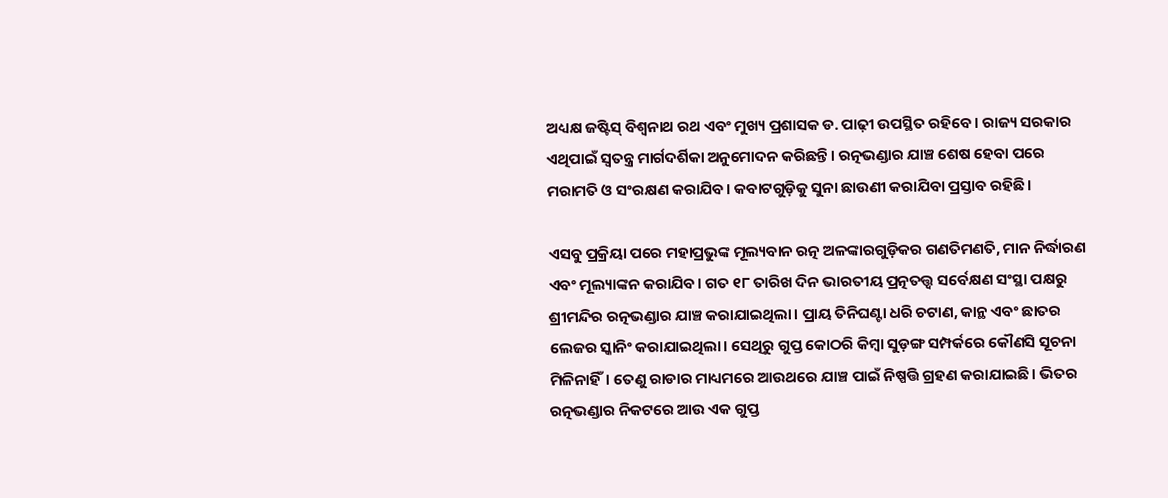ଅଧ୍ୟକ୍ଷ ଜଷ୍ଟିସ୍‌ ବିଶ୍ୱନାଥ ରଥ ଏବଂ ମୁଖ୍ୟ ପ୍ରଶାସକ ଡ. ପାଢ଼ୀ ଉପସ୍ଥିତ ରହିବେ। ରାଜ୍ୟ ସରକାର ଏଥିପାଇଁ ସ୍ବତନ୍ତ୍ର ମାର୍ଗଦର୍ଶିକା ଅନୁମୋଦନ କରିଛନ୍ତି। ରତ୍ନଭଣ୍ଡାର ଯାଞ୍ଚ ଶେଷ ହେବା ପରେ ମରାମତି ଓ ସଂରକ୍ଷଣ କରାଯିବ। କବାଟଗୁଡ଼ିକୁ ସୁନା ଛାଉଣୀ କରାଯିବା ପ୍ରସ୍ତାବ ରହିଛି।

ଏସବୁ ପ୍ରକ୍ରିୟା ପରେ ମହାପ୍ରଭୁଙ୍କ ମୂଲ୍ୟବାନ ରତ୍ନ ଅଳଙ୍କାରଗୁଡ଼ିକର ଗଣତିମଣତି, ମାନ ନିର୍ଦ୍ଧାରଣ ଏବଂ ମୂଲ୍ୟାଙ୍କନ କରାଯିବ। ଗତ ୧୮ ତାରିଖ ଦିନ ଭାରତୀୟ ପ୍ରତ୍ନତତ୍ତ୍ବ ସର୍ବେକ୍ଷଣ ସଂସ୍ଥା ପକ୍ଷରୁ ଶ୍ରୀମନ୍ଦିର ରତ୍ନଭଣ୍ଡାର ଯାଞ୍ଚ କରାଯାଇଥିଲା। ପ୍ରାୟ ତିନିଘଣ୍ଟା ଧରି ଚଟାଣ, କାନ୍ଥ ଏବଂ ଛାତର ଲେଜର ସ୍କାନିଂ କରାଯାଇଥିଲା। ସେଥିରୁ ଗୁପ୍ତ କୋଠରି କିମ୍ବା ସୁଡ଼ଙ୍ଗ ସମ୍ପର୍କରେ କୌଣସି ସୂଚନା ମିଳିନାହିଁ। ତେଣୁ ରାଡାର ମାଧ୍ୟମରେ ଆଉଥରେ ଯାଞ୍ଚ ପାଇଁ ନିଷ୍ପତ୍ତି ଗ୍ରହଣ କରାଯାଇଛି। ଭିତର ରତ୍ନଭଣ୍ଡାର ନିକଟରେ ଆଉ ଏକ ଗୁପ୍ତ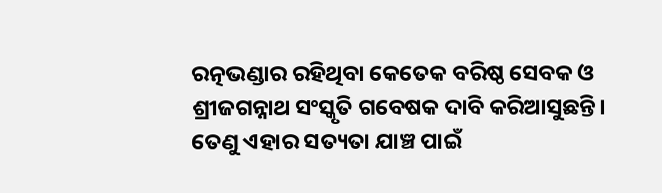ରତ୍ନଭଣ୍ଡାର ରହିଥିବା କେତେକ ବରିଷ୍ଠ ସେବକ ଓ ଶ୍ରୀଜଗନ୍ନାଥ ସଂସ୍କୃତି ଗବେଷକ ଦାବି କରିଆସୁଛନ୍ତି। ତେଣୁ ଏହାର ସତ୍ୟତା ଯାଞ୍ଚ ପାଇଁ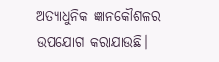ଅତ୍ୟାଧୁନିକ ଜ୍ଞାନକୌଶଳର ଉପଯୋଗ କରାଯାଉଛି।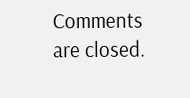Comments are closed.